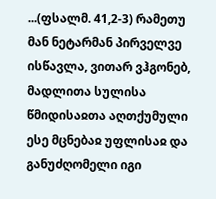...(ფსალმ. 41,2-3) რამეთუ მან ნეტარმან პირველვე ისწავლა, ვითარ ვჰგონებ, მადლითა სულისა წმიდისაჲთა აღთქუმული ესე მცნებაჲ უფლისაჲ და განუძღომელი იგი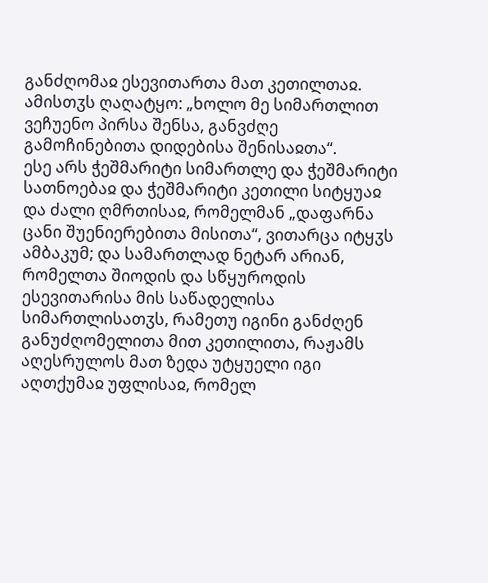განძღომაჲ ესევითართა მათ კეთილთაჲ. ამისთჳს ღაღატყო: „ხოლო მე სიმართლით ვეჩუენო პირსა შენსა, განვძღე გამოჩინებითა დიდებისა შენისაჲთა“.
ესე არს ჭეშმარიტი სიმართლე და ჭეშმარიტი სათნოებაჲ და ჭეშმარიტი კეთილი სიტყუაჲ და ძალი ღმრთისაჲ, რომელმან „დაფარნა ცანი შუენიერებითა მისითა“, ვითარცა იტყჳს ამბაკუმ; და სამართლად ნეტარ არიან, რომელთა შიოდის და სწყუროდის ესევითარისა მის საწადელისა სიმართლისათჳს, რამეთუ იგინი განძღენ განუძღომელითა მით კეთილითა, რაჟამს აღესრულოს მათ ზედა უტყუელი იგი აღთქუმაჲ უფლისაჲ, რომელ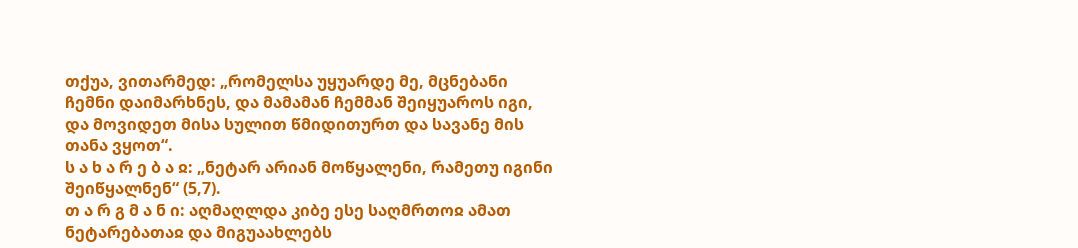თქუა, ვითარმედ: „რომელსა უყუარდე მე, მცნებანი ჩემნი დაიმარხნეს, და მამამან ჩემმან შეიყუაროს იგი, და მოვიდეთ მისა სულით წმიდითურთ და სავანე მის თანა ვყოთ“.
ს ა ხ ა რ ე ბ ა ჲ: „ნეტარ არიან მოწყალენი, რამეთუ იგინი შეიწყალნენ“ (5,7).
თ ა რ გ მ ა ნ ი: აღმაღლდა კიბე ესე საღმრთოჲ ამათ ნეტარებათაჲ და მიგუაახლებს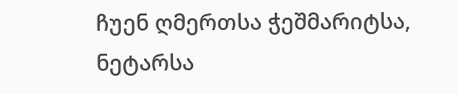ჩუენ ღმერთსა ჭეშმარიტსა, ნეტარსა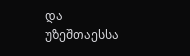და უზეშთაესსა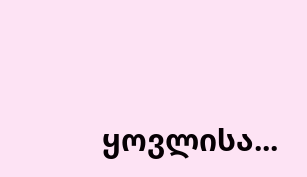ყოვლისა...